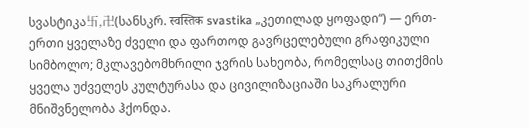სვასტიკა卐,卍(სანსკრ. स्वस्तिक svastika „კეთილად ყოფადი“) — ერთ-ერთი ყველაზე ძველი და ფართოდ გავრცელებული გრაფიკული სიმბოლო; მკლავებომხრილი ჯვრის სახეობა, რომელსაც თითქმის ყველა უძველეს კულტურასა და ცივილიზაციაში საკრალური მნიშვნელობა ჰქონდა.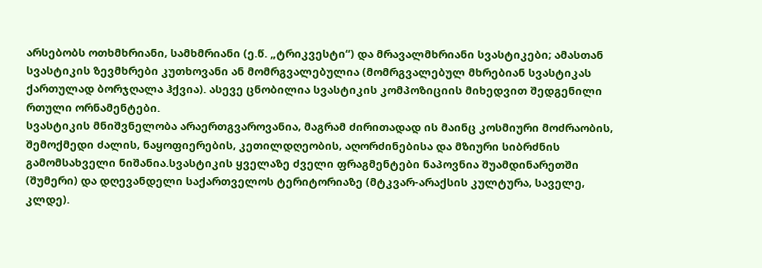არსებობს ოთხმხრიანი, სამხმრიანი (ე.წ. „ტრიკვესტი“) და მრავალმხრიანი სვასტიკები; ამასთან სვასტიკის ზევმხრები კუთხოვანი ან მომრგვალებულია (მომრგვალებულ მხრებიან სვასტიკას ქართულად ბორჯღალა ჰქვია). ასევე ცნობილია სვასტიკის კომპოზიციის მიხედვით შედგენილი რთული ორნამენტები.
სვასტიკის მნიშვნელობა არაერთგვაროვანია, მაგრამ ძირითადად ის მაინც კოსმიური მოძრაობის, შემოქმედი ძალის, ნაყოფიერების, კეთილდღეობის, აღორძინებისა და მზიური სიბრძნის გამომსახველი ნიშანია.სვასტიკის ყველაზე ძველი ფრაგმენტები ნაპოვნია შუამდინარეთში (შუმერი) და დღევანდელი საქართველოს ტერიტორიაზე (მტკვარ-არაქსის კულტურა, საველე, კლდე).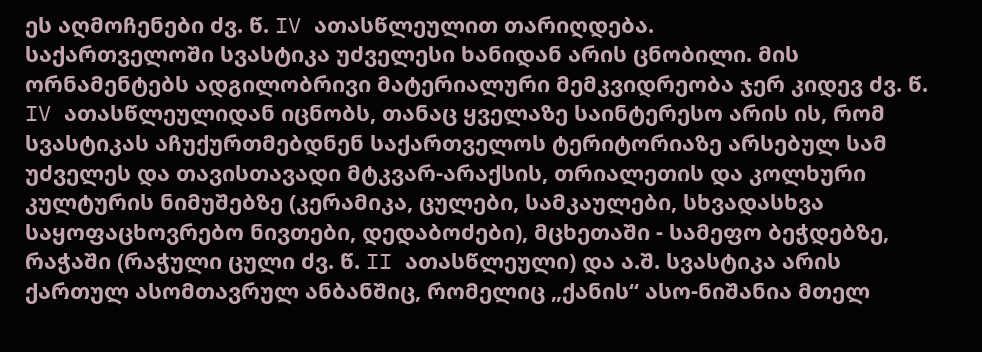ეს აღმოჩენები ძვ. წ. IV ათასწლეულით თარიღდება.
საქართველოში სვასტიკა უძველესი ხანიდან არის ცნობილი. მის ორნამენტებს ადგილობრივი მატერიალური მემკვიდრეობა ჯერ კიდევ ძვ. წ. IV ათასწლეულიდან იცნობს, თანაც ყველაზე საინტერესო არის ის, რომ სვასტიკას აჩუქურთმებდნენ საქართველოს ტერიტორიაზე არსებულ სამ უძველეს და თავისთავადი მტკვარ-არაქსის, თრიალეთის და კოლხური კულტურის ნიმუშებზე (კერამიკა, ცულები, სამკაულები, სხვადასხვა საყოფაცხოვრებო ნივთები, დედაბოძები), მცხეთაში - სამეფო ბეჭდებზე, რაჭაში (რაჭული ცული ძვ. წ. II ათასწლეული) და ა.შ. სვასტიკა არის ქართულ ასომთავრულ ანბანშიც, რომელიც „ქანის“ ასო-ნიშანია მთელ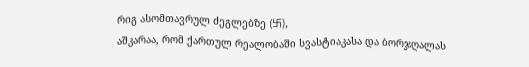რიგ ასომთავრულ ძეგლებზე (卐),
აშკარაა, რომ ქართულ რეალობაში სვასტიაკასა და ბორჯღალას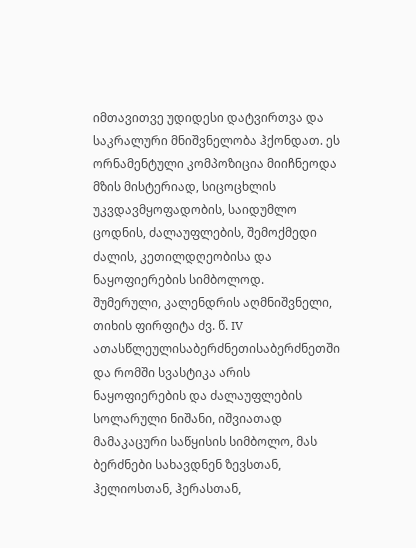იმთავითვე უდიდესი დატვირთვა და საკრალური მნიშვნელობა ჰქონდათ. ეს ორნამენტული კომპოზიცია მიიჩნეოდა მზის მისტერიად, სიცოცხლის უკვდავმყოფადობის, საიდუმლო ცოდნის, ძალაუფლების, შემოქმედი ძალის, კეთილდღეობისა და ნაყოფიერების სიმბოლოდ.
შუმერული, კალენდრის აღმნიშვნელი, თიხის ფირფიტა ძვ. წ. IV ათასწლეულისაბერძნეთისაბერძნეთში და რომში სვასტიკა არის ნაყოფიერების და ძალაუფლების სოლარული ნიშანი, იშვიათად მამაკაცური საწყისის სიმბოლო, მას ბერძნები სახავდნენ ზევსთან, ჰელიოსთან, ჰერასთან,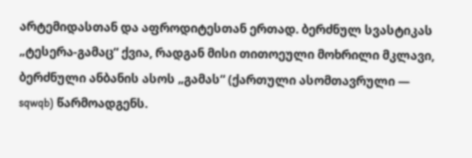არტემიდასთან და აფროდიტესთან ერთად. ბერძნულ სვასტიკას „ტესერა-გამაც“ ქვია, რადგან მისი თითოეული მოხრილი მკლავი, ბერძნული ანბანის ასოს „გამას“ (ქართული ასომთავრული — sqwqb) წარმოადგენს.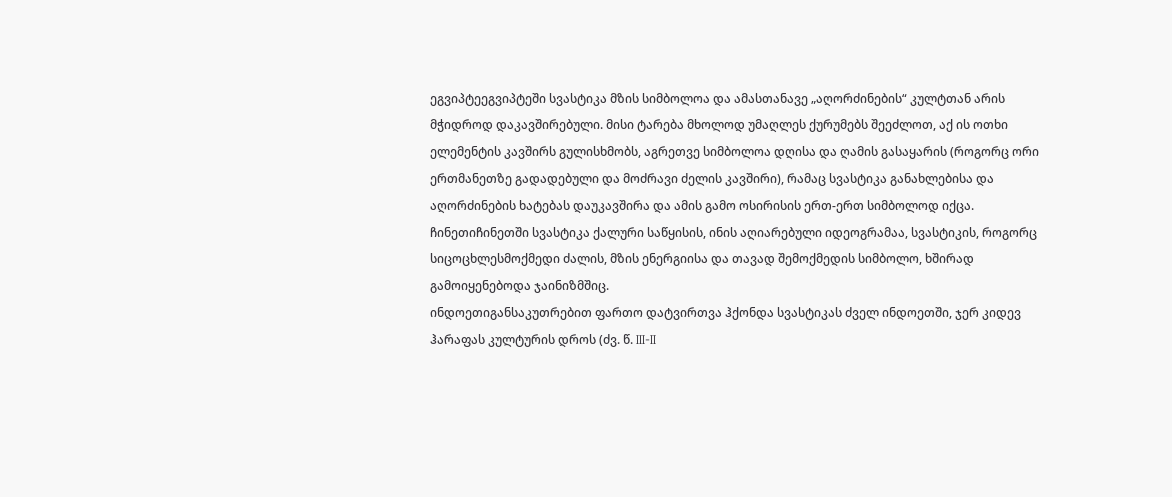ეგვიპტეეგვიპტეში სვასტიკა მზის სიმბოლოა და ამასთანავე „აღორძინების“ კულტთან არის მჭიდროდ დაკავშირებული. მისი ტარება მხოლოდ უმაღლეს ქურუმებს შეეძლოთ, აქ ის ოთხი ელემენტის კავშირს გულისხმობს, აგრეთვე სიმბოლოა დღისა და ღამის გასაყარის (როგორც ორი ერთმანეთზე გადადებული და მოძრავი ძელის კავშირი), რამაც სვასტიკა განახლებისა და აღორძინების ხატებას დაუკავშირა და ამის გამო ოსირისის ერთ-ერთ სიმბოლოდ იქცა.
ჩინეთიჩინეთში სვასტიკა ქალური საწყისის, ინის აღიარებული იდეოგრამაა, სვასტიკის, როგორც სიცოცხლესმოქმედი ძალის, მზის ენერგიისა და თავად შემოქმედის სიმბოლო, ხშირად გამოიყენებოდა ჯაინიზმშიც.
ინდოეთიგანსაკუთრებით ფართო დატვირთვა ჰქონდა სვასტიკას ძველ ინდოეთში, ჯერ კიდევ ჰარაფას კულტურის დროს (ძვ. წ. III-II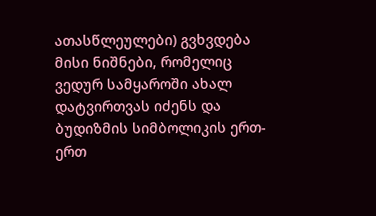ათასწლეულები) გვხვდება მისი ნიშნები, რომელიც ვედურ სამყაროში ახალ დატვირთვას იძენს და ბუდიზმის სიმბოლიკის ერთ-ერთ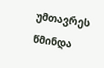უმთავრეს წმინდა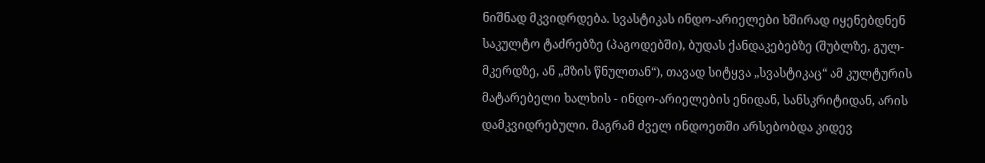ნიშნად მკვიდრდება. სვასტიკას ინდო-არიელები ხშირად იყენებდნენ საკულტო ტაძრებზე (პაგოდებში), ბუდას ქანდაკებებზე (შუბლზე, გულ-მკერდზე, ან „მზის წნულთან“), თავად სიტყვა „სვასტიკაც“ ამ კულტურის მატარებელი ხალხის - ინდო-არიელების ენიდან, სანსკრიტიდან, არის დამკვიდრებული. მაგრამ ძველ ინდოეთში არსებობდა კიდევ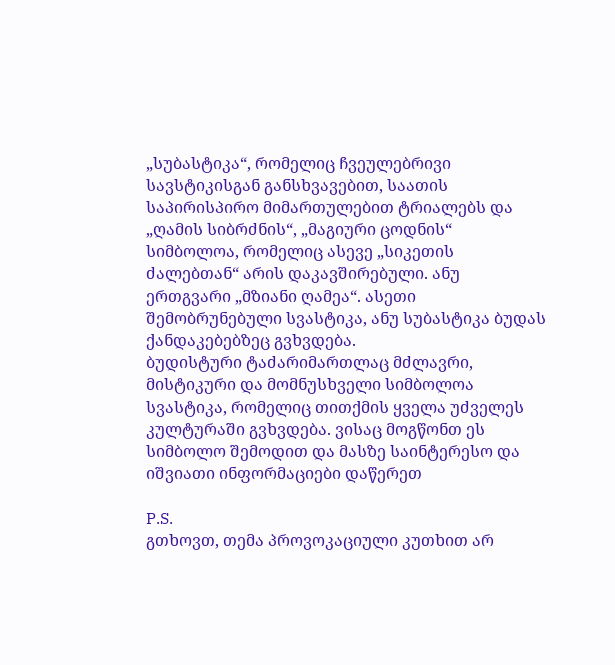„სუბასტიკა“, რომელიც ჩვეულებრივი სავსტიკისგან განსხვავებით, საათის საპირისპირო მიმართულებით ტრიალებს და „ღამის სიბრძნის“, „მაგიური ცოდნის“ სიმბოლოა, რომელიც ასევე „სიკეთის ძალებთან“ არის დაკავშირებული. ანუ ერთგვარი „მზიანი ღამეა“. ასეთი შემობრუნებული სვასტიკა, ანუ სუბასტიკა ბუდას ქანდაკებებზეც გვხვდება.
ბუდისტური ტაძარიმართლაც მძლავრი, მისტიკური და მომნუსხველი სიმბოლოა სვასტიკა, რომელიც თითქმის ყველა უძველეს კულტურაში გვხვდება. ვისაც მოგწონთ ეს სიმბოლო შემოდით და მასზე საინტერესო და იშვიათი ინფორმაციები დაწერეთ

P.S.
გთხოვთ, თემა პროვოკაციული კუთხით არ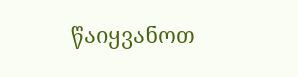წაიყვანოთ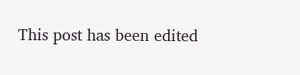This post has been edited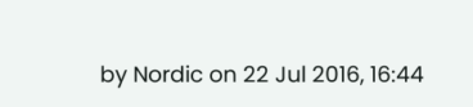by Nordic on 22 Jul 2016, 16:44